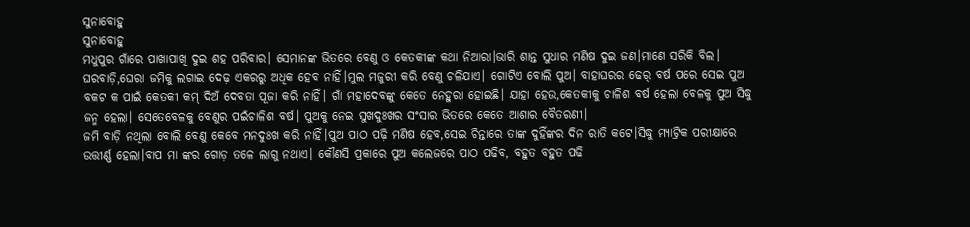ସୁନାବୋହୁ
ସୁନାବୋହୁ
ମଧୁପୁର ଗାଁରେ ପାଖାପାଖି ଦୁଇ ଶହ ପରିବାର। ସେମାନଙ୍କ ଭିତରେ ବେଣୁ ଓ କେତକୀଙ୍କ କଥା ନିଆରା।ଭାରି ଶାନ୍ତ ସୁଧାର ମଣିଷ ଦୁଇ ଜଣ।ମାଣେ ସରିକି ବିଲ। ଘରବାଡ଼ି,ଘେରା ଜମିକୁ ଲଗାଇ ଦେଢ଼ ଏକରରୁ ଅଧିକ ହେବ ନାହିଁ।ମୁଲ ମଜୁରୀ କରି ବେଣୁ ଚଳିଯାଏ। ଗୋଟିଏ ବୋଲି ପୁଅ। ବାହାଘରର ଢେର୍ ବର୍ଷ ପରେ ସେଇ ପୁଅ ବକଟ କ ପାଇଁ କେତକୀ କମ୍ ଦିଅଁ ଦେବତା ପୂଜା କରି ନାହିଁ। ଗାଁ ମହାଦେବଙ୍କୁ କେତେ ନେହୁରା ହୋଇଛି। ଯାହା ହେଉ,କେତକୀକୁ ଚାଳିଶ ବର୍ଷ ହେଲା ବେଳକୁ ପୁଅ ସିଦ୍ଧୁ ଜନ୍ମ ହେଲା। ସେତେବେଳକୁ ବେଣୁର ପଇଁଚାଳିଶ ବର୍ଷ। ପୁଅକୁ ନେଇ ସୁଖଦୁଃଖର ସଂସାର ଭିତରେ କେତେ ଆଶାର ବୈତରଣୀ।
ଜମି ବାଡ଼ି ନଥିଲା ବୋଲି ବେଣୁ କେବେ ମନଦୁଃଖ କରି ନାହିଁ।ପୁଅ ପାଠ ପଢ଼ି ମଣିଷ ହେବ,ସେଇ ଚିନ୍ତାରେ ତାଙ୍କ ଦୁହିଁଙ୍କର ଦିନ ରାତି କଟେ।ସିଦ୍ଧୁ ମ୍ୟାଟ୍ରିକ ପରୀକ୍ଷାରେ ଉତ୍ତୀର୍ଣ୍ଣ ହେଲା।ବାପ ମା ଙ୍କର ଗୋଡ଼ ତଳେ ଲାଗୁ ନଥାଏ। କୌଣସି ପ୍ରକାରେ ପୁଅ କଲେଜରେ ପାଠ ପଢିବ, ବହୁତ ବହୁତ ପଢି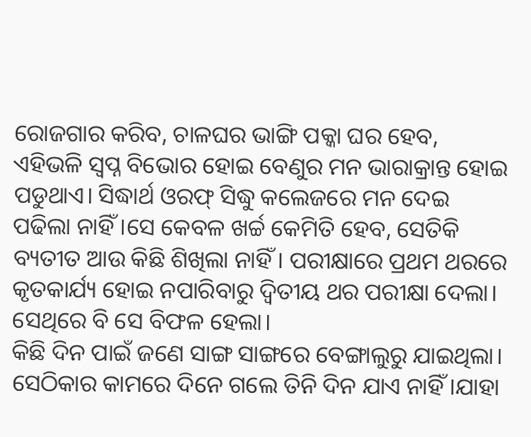ରୋଜଗାର କରିବ, ଚାଳଘର ଭାଙ୍ଗି ପକ୍କା ଘର ହେବ, ଏହିଭଳି ସ୍ଵପ୍ନ ବିଭୋର ହୋଇ ବେଣୁର ମନ ଭାରାକ୍ରାନ୍ତ ହୋଇ ପଡୁଥାଏ। ସିଦ୍ଧାର୍ଥ ଓରଫ୍ ସିଦ୍ଧୁ କଲେଜରେ ମନ ଦେଇ ପଢିଲା ନାହିଁ।ସେ କେବଳ ଖର୍ଚ୍ଚ କେମିତି ହେବ, ସେତିକି ବ୍ୟତୀତ ଆଉ କିଛି ଶିଖିଲା ନାହିଁ। ପରୀକ୍ଷାରେ ପ୍ରଥମ ଥରରେ କୃତକାର୍ଯ୍ୟ ହୋଇ ନପାରିବାରୁ ଦ୍ଵିତୀୟ ଥର ପରୀକ୍ଷା ଦେଲା। ସେଥିରେ ବି ସେ ବିଫଳ ହେଲା।
କିଛି ଦିନ ପାଇଁ ଜଣେ ସାଙ୍ଗ ସାଙ୍ଗରେ ବେଙ୍ଗାଲୁରୁ ଯାଇଥିଲା। ସେଠିକାର କାମରେ ଦିନେ ଗଲେ ତିନି ଦିନ ଯାଏ ନାହିଁ।ଯାହା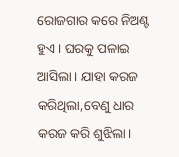ରୋଜଗାର କରେ ନିଅଣ୍ଟ ହୁଏ। ଘରକୁ ପଳାଇ ଆସିଲା। ଯାହା କରଜ କରିଥିଲା,ବେଣୁ ଧାର କରଜ କରି ଶୁଝିଲା।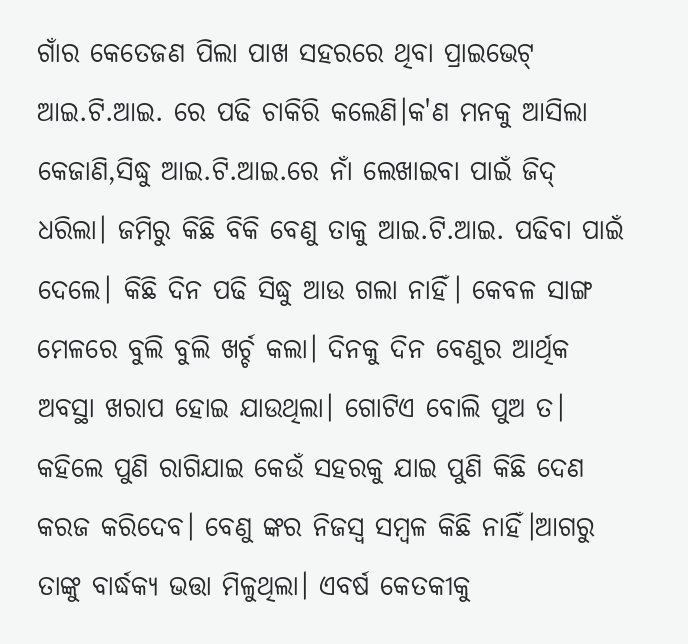ଗାଁର କେତେଜଣ ପିଲା ପାଖ ସହରରେ ଥିବା ପ୍ରାଇଭେଟ୍ ଆଇ.ଟି.ଆଇ. ରେ ପଢି ଚାକିରି କଲେଣି।କ'ଣ ମନକୁ ଆସିଲା କେଜାଣି,ସିଦ୍ଧୁ ଆଇ.ଟି.ଆଇ.ରେ ନାଁ ଲେଖାଇବା ପାଇଁ ଜିଦ୍ ଧରିଲା। ଜମିରୁ କିଛି ବିକି ବେଣୁ ତାକୁ ଆଇ.ଟି.ଆଇ. ପଢିବା ପାଇଁ ଦେଲେ। କିଛି ଦିନ ପଢି ସିଦ୍ଧୁ ଆଉ ଗଲା ନାହିଁ। କେବଳ ସାଙ୍ଗ ମେଳରେ ବୁଲି ବୁଲି ଖର୍ଚ୍ଚ କଲା। ଦିନକୁ ଦିନ ବେଣୁର ଆର୍ଥିକ ଅବସ୍ଥା ଖରାପ ହୋଇ ଯାଉଥିଲା। ଗୋଟିଏ ବୋଲି ପୁଅ ତ। କହିଲେ ପୁଣି ରାଗିଯାଇ କେଉଁ ସହରକୁ ଯାଇ ପୁଣି କିଛି ଦେଣ କରଜ କରିଦେବ। ବେଣୁ ଙ୍କର ନିଜସ୍ୱ ସମ୍ବଳ କିଛି ନାହିଁ।ଆଗରୁ ତାଙ୍କୁ ବାର୍ଦ୍ଧକ୍ୟ ଭତ୍ତା ମିଳୁଥିଲା। ଏବର୍ଷ କେତକୀକୁ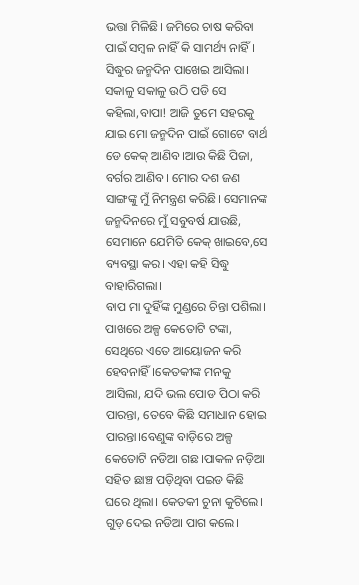ଭତ୍ତା ମିଳିଛି। ଜମିରେ ଚାଷ କରିବା ପାଇଁ ସମ୍ବଳ ନାହିଁ କି ସାମର୍ଥ୍ୟ ନାହିଁ।
ସିଦ୍ଧୁର ଜନ୍ମଦିନ ପାଖେଇ ଆସିଲା। ସକାଳୁ ସକାଳୁ ଉଠି ପଡି ସେ କହିଲା,ବାପା! ଆଜି ତୁମେ ସହରକୁ ଯାଇ ମୋ ଜନ୍ମଦିନ ପାଇଁ ଗୋଟେ ବାର୍ଥ ଡେ କେକ୍ ଆଣିବ।ଆଉ କିଛି ପିଜା, ବର୍ଗର ଆଣିବ। ମୋର ଦଶ ଜଣ ସାଙ୍ଗଙ୍କୁ ମୁଁ ନିମନ୍ତ୍ରଣ କରିଛି। ସେମାନଙ୍କ ଜନ୍ମଦିନରେ ମୁଁ ସବୁବର୍ଷ ଯାଉଛି, ସେମାନେ ଯେମିତି କେକ୍ ଖାଇବେ,ସେ ବ୍ୟବସ୍ଥା କର। ଏହା କହି ସିଦ୍ଧୁ ବାହାରିଗଲା।
ବାପ ମା ଦୁହିଁଙ୍କ ମୁଣ୍ଡରେ ଚିନ୍ତା ପଶିଲା। ପାଖରେ ଅଳ୍ପ କେତୋଟି ଟଙ୍କା, ସେଥିରେ ଏତେ ଆୟୋଜନ କରି ହେବନାହିଁ।କେତକୀଙ୍କ ମନକୁ ଆସିଲା, ଯଦି ଭଲ ପୋଡ ପିଠା କରି ପାରନ୍ତା, ତେବେ କିଛି ସମାଧାନ ହୋଇ ପାରନ୍ତା।ବେଣୁଙ୍କ ବାଡ଼ିରେ ଅଳ୍ପ କେତୋଟି ନଡିଆ ଗଛ।ପାକଳ ନଡ଼ିଆ ସହିତ ଛାଞ୍ଚ ପଡ଼ିଥିବା ପଇଡ କିଛି ଘରେ ଥିଲା। କେତକୀ ଚୁନା କୁଟିଲେ। ଗୁଡ଼ ଦେଇ ନଡିଆ ପାଗ କଲେ।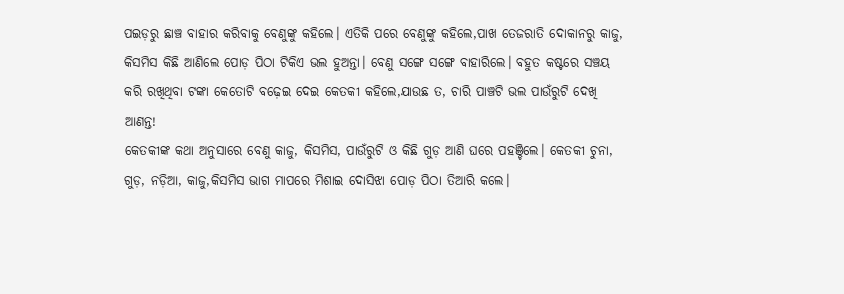ପଇଡ଼ରୁ ଛାଞ୍ଚ ବାହାର କରିବାକୁ ବେଣୁଙ୍କୁ କହିଲେ। ଏତିକି ପରେ ବେଣୁଙ୍କୁ କହିଲେ,ପାଖ ତେଜରାତି ଦୋକାନରୁ କାଜୁ, କିସମିସ କିଛି ଆଣିଲେ ପୋଡ଼ ପିଠା ଟିକିଏ ଭଲ ହୁଅନ୍ତା। ବେଣୁ ସଙ୍ଗେ ସଙ୍ଗେ ବାହାରିଲେ। ବହୁତ କଷ୍ଟରେ ସଞ୍ଚୟ କରି ରଖିଥିବା ଟଙ୍କା କେତୋଟି ବଢ଼େଇ ଦେଇ କେତକୀ କହିଲେ,ଯାଉଛ ତ, ଚାରି ପାଞ୍ଚଟି ଭଲ ପାଉଁରୁଟି ଦେଖି ଆଣନ୍ତ!
କେତକୀଙ୍କ କଥା ଅନୁସାରେ ବେଣୁ କାଜୁ, କିସମିସ, ପାଉଁରୁଟି ଓ କିଛି ଗୁଡ଼ ଆଣି ଘରେ ପହଞ୍ଚିଲେ। କେତକୀ ଚୁନା, ଗୁଡ଼, ନଡ଼ିଆ, କାଜୁ,କିସମିସ ଭାଗ ମାପରେ ମିଶାଇ ଦୋସିଝା ପୋଡ଼ ପିଠା ତିଆରି କଲେ।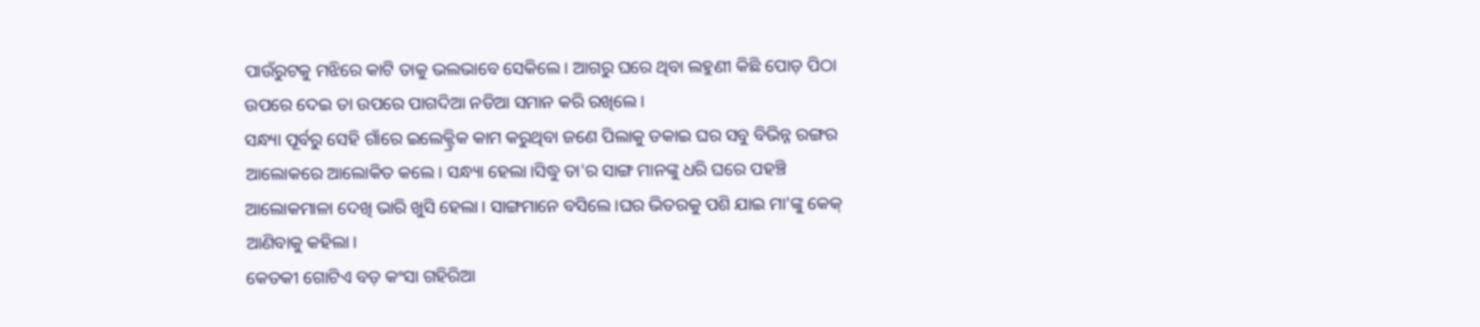ପାଉଁରୁଟକୁ ମଝିରେ କାଟି ତାକୁ ଭଲଭାବେ ସେକିଲେ। ଆଗରୁ ଘରେ ଥିବା ଲହୁଣୀ କିଛି ପୋଡ଼ ପିଠା ଉପରେ ଦେଇ ତା ଉପରେ ପାଗଦିଆ ନଡିଆ ସମାନ କରି ରଖିଲେ।
ସନ୍ଧ୍ୟା ପୂର୍ବରୁ ସେହି ଗାଁରେ ଇଲେକ୍ଟ୍ରିକ କାମ କରୁଥିବା ଜଣେ ପିଲାକୁ ଡକାଇ ଘର ସବୁ ବିଭିନ୍ନ ରଙ୍ଗର ଆଲୋକରେ ଆଲୋକିତ କଲେ। ସନ୍ଧ୍ୟା ହେଲା।ସିଦ୍ଧୁ ତା'ର ସାଙ୍ଗ ମାନଙ୍କୁ ଧରି ଘରେ ପହଞ୍ଚି ଆଲୋକମାଳା ଦେଖି ଭାରି ଖୁସି ହେଲା। ସାଙ୍ଗମାନେ ବସିଲେ।ଘର ଭିତରକୁ ପଶି ଯାଇ ମା'ଙ୍କୁ କେକ୍ ଆଣିବାକୁ କହିଲା।
କେତକୀ ଗୋଟିଏ ବଡ଼ କଂସା ଗହିରିଆ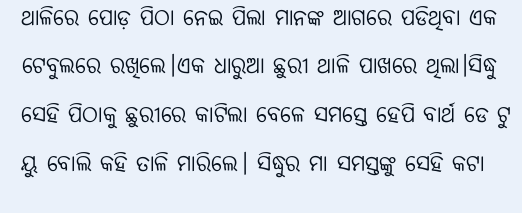ଥାଳିରେ ପୋଡ଼ ପିଠା ନେଇ ପିଲା ମାନଙ୍କ ଆଗରେ ପଡିଥିବା ଏକ ଟେବୁଲରେ ରଖିଲେ।ଏକ ଧାରୁଆ ଛୁରୀ ଥାଳି ପାଖରେ ଥିଲା।ସିଦ୍ଧୁ ସେହି ପିଠାକୁ ଛୁରୀରେ କାଟିଲା ବେଳେ ସମସ୍ତେ ହେପି ବାର୍ଥ ଡେ ଟୁ ୟୁ ବୋଲି କହି ତାଳି ମାରିଲେ। ସିଦ୍ଧୁର ମା ସମସ୍ତଙ୍କୁ ସେହି କଟା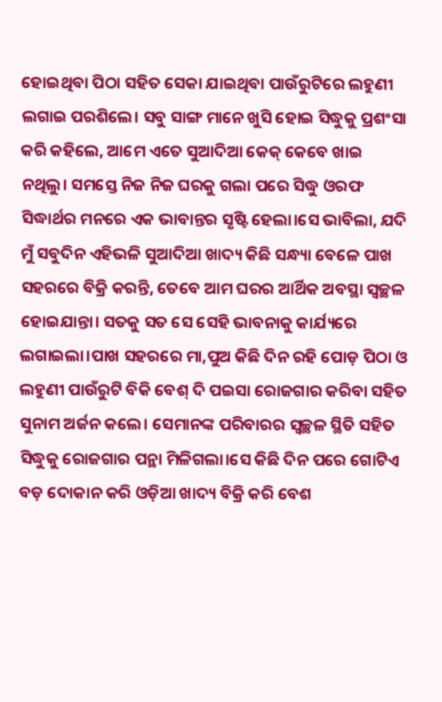ହୋଇଥିବା ପିଠା ସହିତ ସେକା ଯାଇଥିବା ପାଉଁରୁଟିରେ ଲହୁଣୀ ଲଗାଇ ପରଶିଲେ। ସବୁ ସାଙ୍ଗ ମାନେ ଖୁସି ହୋଇ ସିଦ୍ଧୁକୁ ପ୍ରଶଂସା କରି କହିଲେ, ଆମେ ଏତେ ସୁଆଦିଆ କେକ୍ କେବେ ଖାଇ ନଥିଲୁ। ସମସ୍ତେ ନିଜ ନିଜ ଘରକୁ ଗଲା ପରେ ସିଦ୍ଧୁ ଓରଫ ସିଦ୍ଧାର୍ଥର ମନରେ ଏକ ଭାବାନ୍ତର ସୃଷ୍ଟି ହେଲା।ସେ ଭାବିଲା, ଯଦି ମୁଁ ସବୁଦିନ ଏହିଭଳି ସୁଆଦିଆ ଖାଦ୍ୟ କିଛି ସନ୍ଧ୍ୟା ବେଳେ ପାଖ ସହରରେ ବିକ୍ରି କରନ୍ତି, ତେବେ ଆମ ଘରର ଆର୍ଥିକ ଅବସ୍ଥା ସ୍ୱଚ୍ଛଳ ହୋଇଯାନ୍ତା। ସତକୁ ସତ ସେ ସେହି ଭାବନାକୁ କାର୍ଯ୍ୟରେ ଲଗାଇଲା।ପାଖ ସହରରେ ମା,ପୁଅ କିଛି ଦିନ ରହି ପୋଡ଼ ପିଠା ଓ ଲହୁଣୀ ପାଉଁରୁଟି ବିକି ବେଶ୍ ଦି ପଇସା ରୋଜଗାର କରିବା ସହିତ ସୁନାମ ଅର୍ଜନ କଲେ। ସେମାନଙ୍କ ପରିବାରର ସ୍ୱଚ୍ଛଳ ସ୍ଥିତି ସହିତ ସିଦ୍ଧୁକୁ ରୋଜଗାର ପନ୍ଥା ମିଳିଗଲା।ସେ କିଛି ଦିନ ପରେ ଗୋଟିଏ ବଡ଼ ଦୋକାନ କରି ଓଡ଼ିଆ ଖାଦ୍ୟ ବିକ୍ରି କରି ବେଶ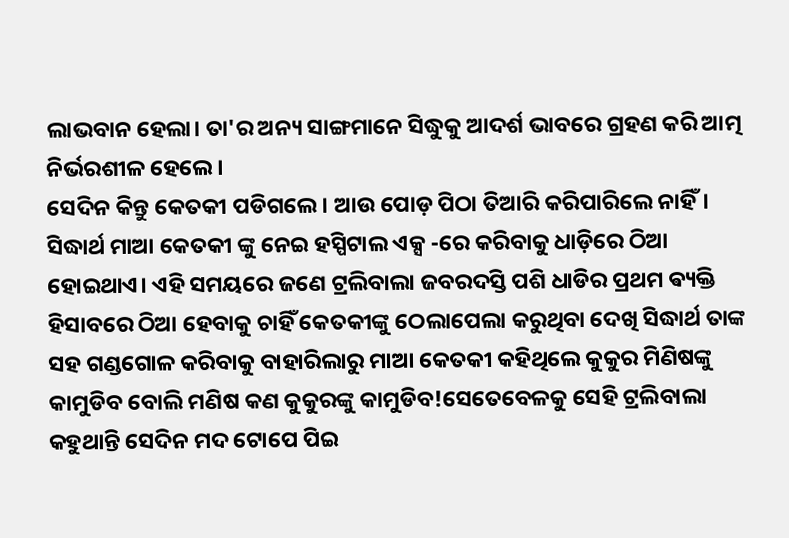ଲାଭବାନ ହେଲା। ତା'ର ଅନ୍ୟ ସାଙ୍ଗମାନେ ସିଦ୍ଧୁକୁ ଆଦର୍ଶ ଭାବରେ ଗ୍ରହଣ କରି ଆତ୍ମ ନିର୍ଭରଶୀଳ ହେଲେ।
ସେଦିନ କିନ୍ତୁ କେତକୀ ପଡିଗଲେ। ଆଉ ପୋଡ଼ ପିଠା ତିଆରି କରିପାରିଲେ ନାହିଁ। ସିଦ୍ଧାର୍ଥ ମାଆ କେତକୀ ଙ୍କୁ ନେଇ ହସ୍ପିଟାଲ ଏକ୍ସ -ରେ କରିବାକୁ ଧାଡ଼ିରେ ଠିଆ ହୋଇଥାଏ। ଏହି ସମୟରେ ଜଣେ ଟ୍ରଲିବାଲା ଜବରଦସ୍ତି ପଶି ଧାଡିର ପ୍ରଥମ ଵ୍ୟକ୍ତି ହିସାବରେ ଠିଆ ହେବାକୁ ଚାହିଁ କେତକୀଙ୍କୁ ଠେଲାପେଲା କରୁଥିବା ଦେଖି ସିଦ୍ଧାର୍ଥ ତାଙ୍କ ସହ ଗଣ୍ଡଗୋଳ କରିବାକୁ ବାହାରିଲାରୁ ମାଆ କେତକୀ କହିଥିଲେ କୁକୁର ମିଣିଷଙ୍କୁ କାମୁଡିବ ବୋଲି ମଣିଷ କଣ କୁକୁରଙ୍କୁ କାମୁଡିବ!ସେତେବେଳକୁ ସେହି ଟ୍ରଲିବାଲା କହୁଥାନ୍ତି ସେଦିନ ମଦ ଟୋପେ ପିଇ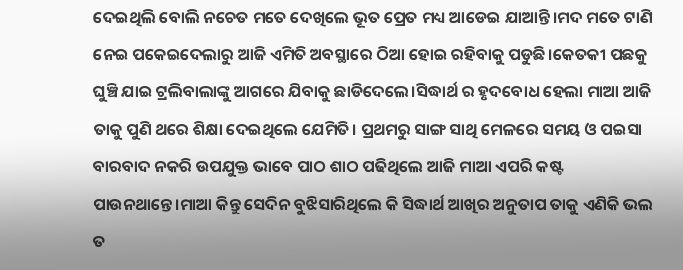ଦେଇଥିଲି ବୋଲି ନଚେତ ମତେ ଦେଖିଲେ ଭୂତ ପ୍ରେତ ମଧ୍ୟ ଆଡେଇ ଯାଆନ୍ତି।ମଦ ମତେ ଟାଣି ନେଇ ପକେଇଦେଲାରୁ ଆଜି ଏମିତି ଅବସ୍ଥାରେ ଠିଆ ହୋଇ ରହିବାକୁ ପଡୁଛି।କେତକୀ ପଛକୁ ଘୁଞ୍ଚି ଯାଇ ଟ୍ରଲିବାଲାଙ୍କୁ ଆଗରେ ଯିବାକୁ ଛାଡିଦେଲେ।ସିଦ୍ଧାର୍ଥ ର ହୃଦବୋଧ ହେଲା ମାଆ ଆଜି ତାକୁ ପୁଣି ଥରେ ଶିକ୍ଷା ଦେଇଥିଲେ ଯେମିତି। ପ୍ରଥମରୁ ସାଙ୍ଗ ସାଥି ମେଳରେ ସମୟ ଓ ପଇସା ବାରବାଦ ନକରି ଉପଯୁକ୍ତ ଭାବେ ପାଠ ଶାଠ ପଢିଥିଲେ ଆଜି ମାଆ ଏପରି କଷ୍ଟ ପାଉନଥାନ୍ତେ।ମାଆ କିନ୍ତୁ ସେଦିନ ବୁଝିସାରିଥିଲେ କି ସିଦ୍ଧାର୍ଥ ଆଖିର ଅନୁତାପ ତାକୁ ଏଣିକି ଭଲ ତ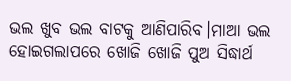ଭଲ ଖୁବ ଭଲ ବାଟକୁ ଆଣିପାରିବ।ମାଆ ଭଲ ହୋଇଗଲାପରେ ଖୋଜି ଖୋଜି ପୁଅ ସିଦ୍ଧାର୍ଥ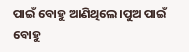ପାଇଁ ବୋହୁ ଆଣିଥିଲେ।ପୁଅ ପାଇଁ ବୋହୁ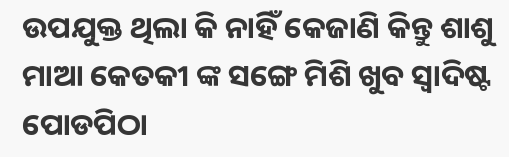ଉପଯୁକ୍ତ ଥିଲା କି ନାହିଁ କେଜାଣି କିନ୍ତୁ ଶାଶୁ ମାଆ କେତକୀ ଙ୍କ ସଙ୍ଗେ ମିଶି ଖୁବ ସ୍ୱାଦିଷ୍ଟ ପୋଡପିଠା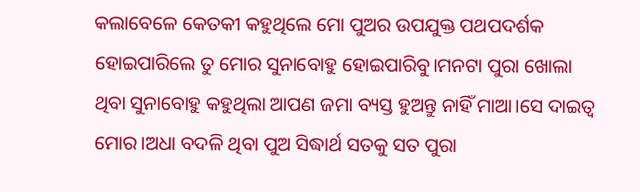କଲାବେଳେ କେତକୀ କହୁଥିଲେ ମୋ ପୁଅର ଉପଯୁକ୍ତ ପଥପଦର୍ଶକ ହୋଇପାରିଲେ ତୁ ମୋର ସୁନାବୋହୁ ହୋଇପାରିବୁ।ମନଟା ପୁରା ଖୋଲା ଥିବା ସୁନାବୋହୁ କହୁଥିଲା ଆପଣ ଜମା ବ୍ୟସ୍ତ ହୁଅନ୍ତୁ ନାହିଁ ମାଆ।ସେ ଦାଇତ୍ୱ ମୋର।ଅଧା ବଦଳି ଥିବା ପୁଅ ସିଦ୍ଧାର୍ଥ ସତକୁ ସତ ପୁରା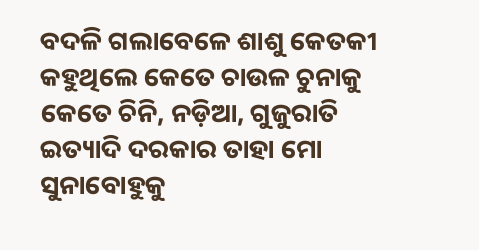ବଦଳି ଗଲାବେଳେ ଶାଶୁ କେତକୀ କହୁଥିଲେ କେତେ ଚାଉଳ ଚୁନାକୁ କେତେ ଚିନି, ନଡ଼ିଆ, ଗୁଜୁରାତି ଇତ୍ୟାଦି ଦରକାର ତାହା ମୋ ସୁନାବୋହୁକୁ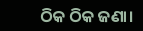ଠିକ ଠିକ ଜଣା।